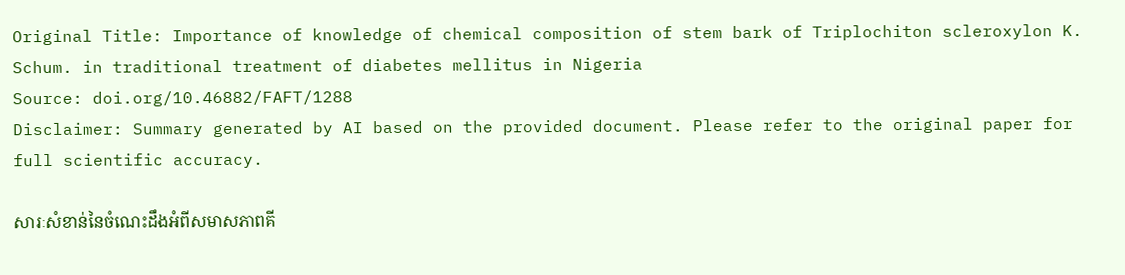Original Title: Importance of knowledge of chemical composition of stem bark of Triplochiton scleroxylon K. Schum. in traditional treatment of diabetes mellitus in Nigeria
Source: doi.org/10.46882/FAFT/1288
Disclaimer: Summary generated by AI based on the provided document. Please refer to the original paper for full scientific accuracy.

សារៈសំខាន់នៃចំណេះដឹងអំពីសមាសភាពគី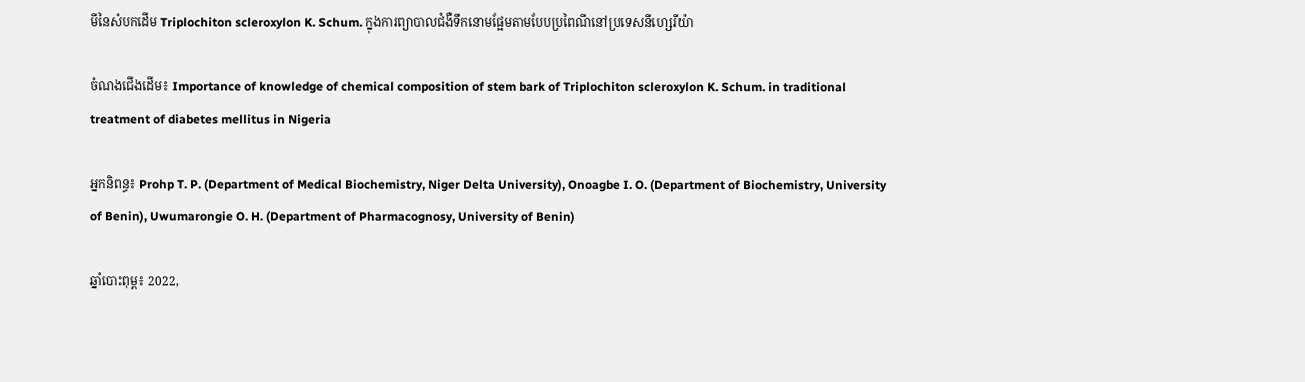មីនៃសំបកដើម Triplochiton scleroxylon K. Schum. ក្នុងការព្យាបាលជំងឺទឹកនោមផ្អែមតាមបែបប្រពៃណីនៅប្រទេសនីហ្សេរីយ៉ា

ចំណងជើងដើម៖ Importance of knowledge of chemical composition of stem bark of Triplochiton scleroxylon K. Schum. in traditional treatment of diabetes mellitus in Nigeria

អ្នកនិពន្ធ៖ Prohp T. P. (Department of Medical Biochemistry, Niger Delta University), Onoagbe I. O. (Department of Biochemistry, University of Benin), Uwumarongie O. H. (Department of Pharmacognosy, University of Benin)

ឆ្នាំបោះពុម្ព៖ 2022,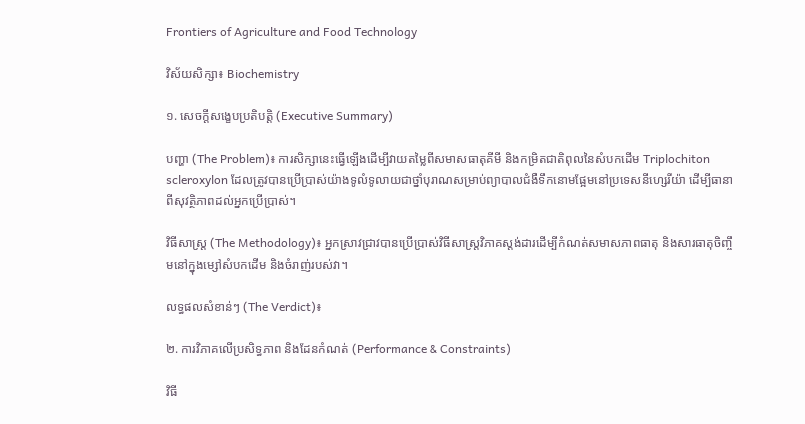Frontiers of Agriculture and Food Technology

វិស័យសិក្សា៖ Biochemistry

១. សេចក្តីសង្ខេបប្រតិបត្តិ (Executive Summary)

បញ្ហា (The Problem)៖ ការសិក្សានេះធ្វើឡើងដើម្បីវាយតម្លៃពីសមាសធាតុគីមី និងកម្រិតជាតិពុលនៃសំបកដើម Triplochiton scleroxylon ដែលត្រូវបានប្រើប្រាស់យ៉ាងទូលំទូលាយជាថ្នាំបុរាណសម្រាប់ព្យាបាលជំងឺទឹកនោមផ្អែមនៅប្រទេសនីហ្សេរីយ៉ា ដើម្បីធានាពីសុវត្ថិភាពដល់អ្នកប្រើប្រាស់។

វិធីសាស្ត្រ (The Methodology)៖ អ្នកស្រាវជ្រាវបានប្រើប្រាស់វិធីសាស្ត្រវិភាគស្តង់ដារដើម្បីកំណត់សមាសភាពធាតុ និងសារធាតុចិញ្ចឹមនៅក្នុងម្សៅសំបកដើម និងចំរាញ់របស់វា។

លទ្ធផលសំខាន់ៗ (The Verdict)៖

២. ការវិភាគលើប្រសិទ្ធភាព និងដែនកំណត់ (Performance & Constraints)

វិធី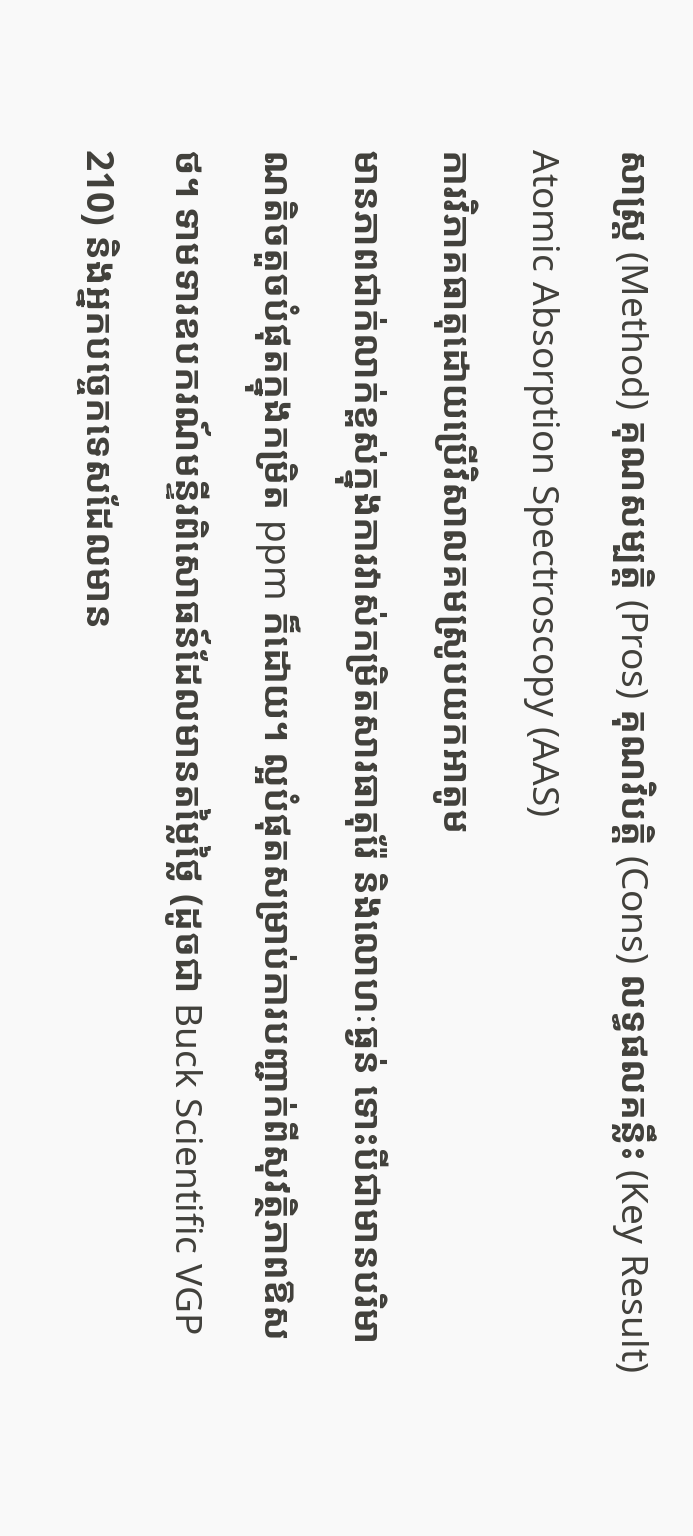សាស្ត្រ (Method) គុណសម្បត្តិ (Pros) គុណវិបត្តិ (Cons) លទ្ធផលគន្លឹះ (Key Result)
Atomic Absorption Spectroscopy (AAS)
ការវិភាគធាតុដោយប្រើវិសាលគមស្រូបយកអាតូម
មានភាពជាក់លាក់ខ្ពស់ក្នុងការវាស់កម្រិតសារធាតុរ៉ែ និងលោហៈធ្ងន់ ទោះបីជាមានបរិមាណតិចតួចបំផុតក្នុងកម្រិត ppm ក៏ដោយ។ ល្អបំផុតសម្រាប់ការបញ្ជាក់ពីសុវត្ថិភាពឱសថ។ ទាមទារឧបករណ៍មន្ទីរពិសោធន៍ដែលមានតម្លៃថ្លៃ (ដូចជា Buck Scientific VGP 210) និងអ្នកបច្ចេកទេសដែលមាន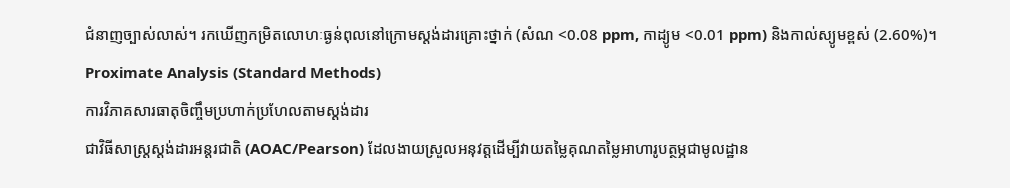ជំនាញច្បាស់លាស់។ រកឃើញកម្រិតលោហៈធ្ងន់ពុលនៅក្រោមស្តង់ដារគ្រោះថ្នាក់ (សំណ <0.08 ppm, កាដ្យូម <0.01 ppm) និងកាល់ស្យូមខ្ពស់ (2.60%)។
Proximate Analysis (Standard Methods)
ការវិភាគសារធាតុចិញ្ចឹមប្រហាក់ប្រហែលតាមស្តង់ដារ
ជាវិធីសាស្ត្រស្តង់ដារអន្តរជាតិ (AOAC/Pearson) ដែលងាយស្រួលអនុវត្តដើម្បីវាយតម្លៃគុណតម្លៃអាហារូបត្ថម្ភជាមូលដ្ឋាន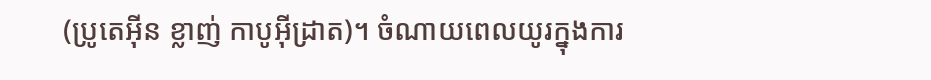(ប្រូតេអ៊ីន ខ្លាញ់ កាបូអ៊ីដ្រាត)។ ចំណាយពេលយូរក្នុងការ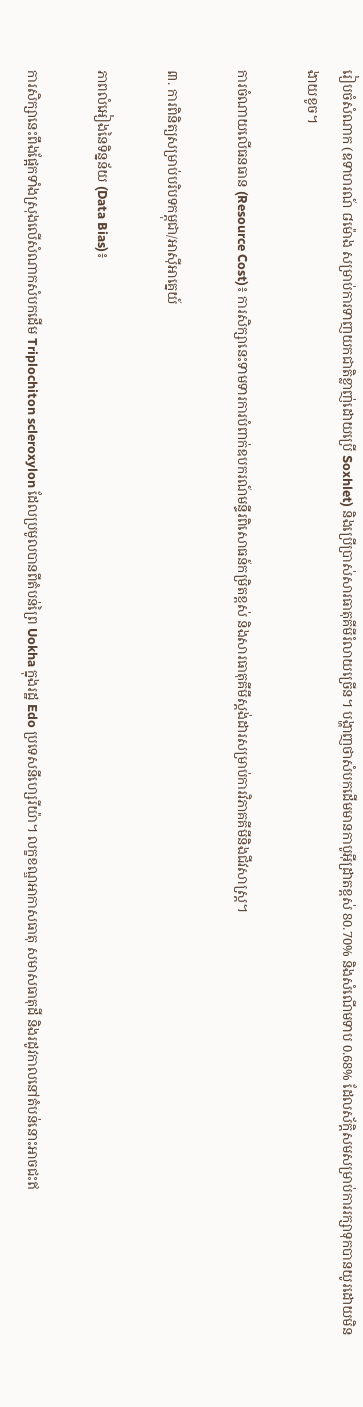រៀបចំសំណាក (ឧទាហរណ៍ ៨ម៉ោង សម្រាប់ការទាញយកជាតិខ្លាញ់ដោយប្រើ Soxhlet) និងប្រើប្រាស់សារធាតុគីមីរំលាយច្រើន។ បង្ហាញថាសំបកដើមមានកាបូអ៊ីដ្រាតខ្ពស់ 80.70% និងសំណើមទាប 0.68% ដែលស័ក្តិសមសម្រាប់ការរក្សាទុកបានយូរដោយមិនងាយខូច។

ការចំណាយលើធនធាន (Resource Cost)៖ ការសិក្សានេះទាមទារការបំពាក់ឧបករណ៍មន្ទីរពិសោធន៍កម្រិតខ្ពស់ និងសារធាតុគីមីស្តង់ដារសម្រាប់ការវិភាគគីមីនិងជីវសាស្ត្រ។

៣. ការពិនិត្យសម្រាប់បរិបទកម្ពុជា/អាស៊ីអាគ្នេយ៍

ភាពលំអៀងនៃទិន្នន័យ (Data Bias)៖

ការសិក្សានេះពឹងផ្អែកទាំងស្រុងលើសំណាកសំបកដើម Triplochiton scleroxylon ដែលប្រមូលបានពីតំបន់ព្រៃ Uokha ក្នុងរដ្ឋ Edo ប្រទេសនីហ្សេរីយ៉ា។ លក្ខខណ្ឌអាកាសធាតុ សមាសធាតុដី និងរដូវកាលនៅតំបន់នោះអាចជះឥ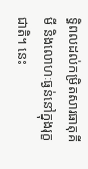ទ្ធិពលដល់កម្រិតសារធាតុគីមី និងលោហៈធ្ងន់នៅក្នុងរុក្ខជាតិ។ នេះ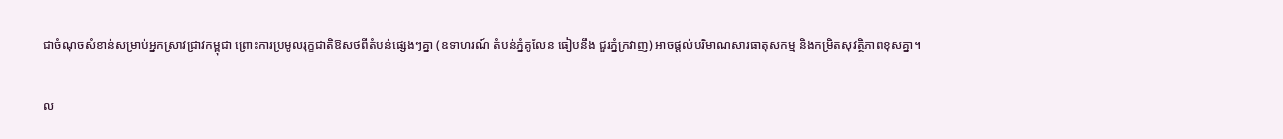ជាចំណុចសំខាន់សម្រាប់អ្នកស្រាវជ្រាវកម្ពុជា ព្រោះការប្រមូលរុក្ខជាតិឱសថពីតំបន់ផ្សេងៗគ្នា (ឧទាហរណ៍ តំបន់ភ្នំគូលែន ធៀបនឹង ជួរភ្នំក្រវាញ) អាចផ្តល់បរិមាណសារធាតុសកម្ម និងកម្រិតសុវត្ថិភាពខុសគ្នា។

ល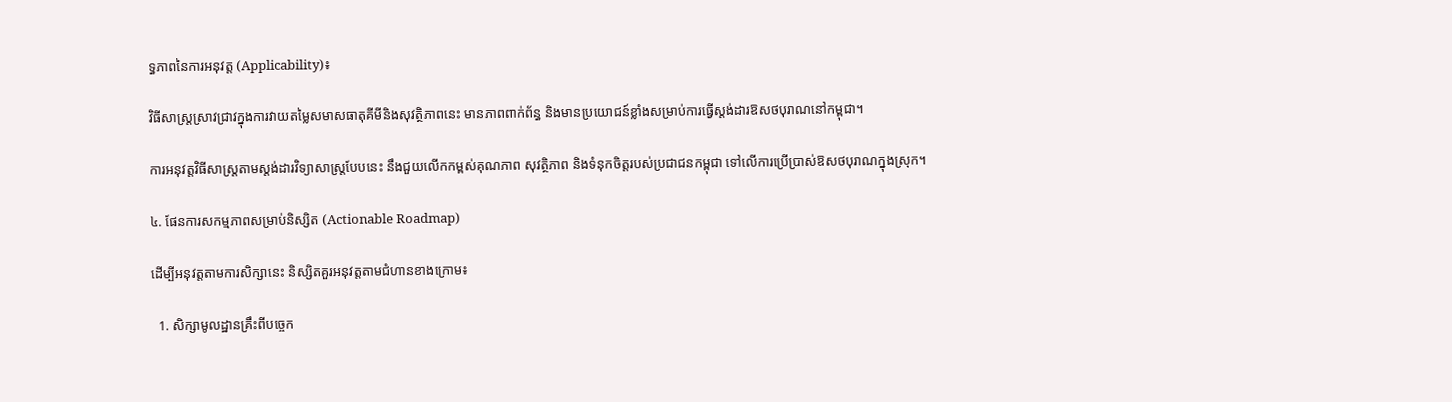ទ្ធភាពនៃការអនុវត្ត (Applicability)៖

វិធីសាស្ត្រស្រាវជ្រាវក្នុងការវាយតម្លៃសមាសធាតុគីមីនិងសុវត្ថិភាពនេះ មានភាពពាក់ព័ន្ធ និងមានប្រយោជន៍ខ្លាំងសម្រាប់ការធ្វើស្តង់ដារឱសថបុរាណនៅកម្ពុជា។

ការអនុវត្តវិធីសាស្ត្រតាមស្តង់ដារវិទ្យាសាស្ត្របែបនេះ នឹងជួយលើកកម្ពស់គុណភាព សុវត្ថិភាព និងទំនុកចិត្តរបស់ប្រជាជនកម្ពុជា ទៅលើការប្រើប្រាស់ឱសថបុរាណក្នុងស្រុក។

៤. ផែនការសកម្មភាពសម្រាប់និស្សិត (Actionable Roadmap)

ដើម្បីអនុវត្តតាមការសិក្សានេះ និស្សិតគួរអនុវត្តតាមជំហានខាងក្រោម៖

  1. សិក្សាមូលដ្ឋានគ្រឹះពីបច្ចេក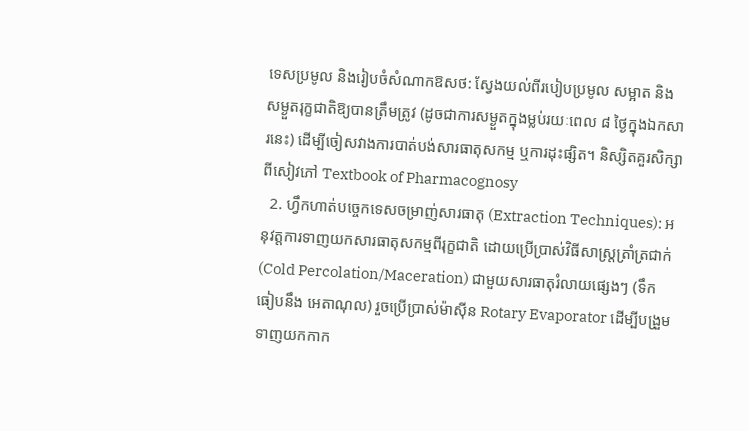ទេសប្រមូល និងរៀបចំសំណាកឱសថ: ស្វែងយល់ពីរបៀបប្រមូល សម្អាត និងសម្ងួតរុក្ខជាតិឱ្យបានត្រឹមត្រូវ (ដូចជាការសម្ងួតក្នុងម្លប់រយៈពេល ៨ ថ្ងៃក្នុងឯកសារនេះ) ដើម្បីចៀសវាងការបាត់បង់សារធាតុសកម្ម ឬការដុះផ្សិត។ និស្សិតគួរសិក្សាពីសៀវភៅ Textbook of Pharmacognosy
  2. ហ្វឹកហាត់បច្ចេកទេសចម្រាញ់សារធាតុ (Extraction Techniques): អនុវត្តការទាញយកសារធាតុសកម្មពីរុក្ខជាតិ ដោយប្រើប្រាស់វិធីសាស្ត្រត្រាំត្រជាក់ (Cold Percolation/Maceration) ជាមួយសារធាតុរំលាយផ្សេងៗ (ទឹក ធៀបនឹង អេតាណុល) រួចប្រើប្រាស់ម៉ាស៊ីន Rotary Evaporator ដើម្បីបង្រួមទាញយកកាក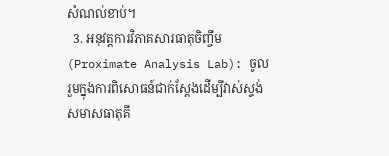សំណល់ខាប់។
  3. អនុវត្តការវិភាគសារធាតុចិញ្ចឹម (Proximate Analysis Lab): ចូលរួមក្នុងការពិសោធន៍ជាក់ស្តែងដើម្បីវាស់ស្ទង់សមាសធាតុគី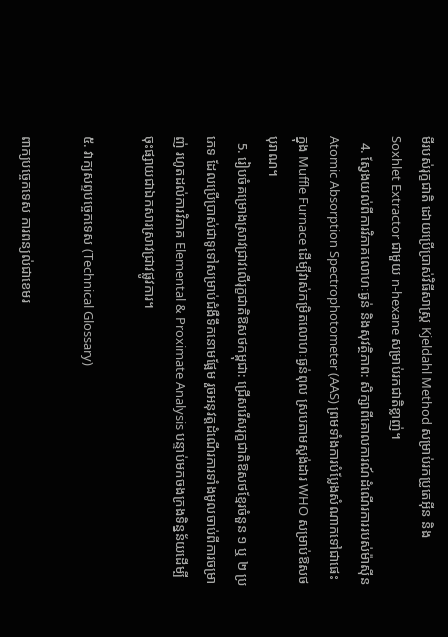មីរបស់រុក្ខជាតិ ដោយប្រើប្រាស់វិធីសាស្ត្រ Kjeldahl Method សម្រាប់រកប្រូតេអ៊ីន និង Soxhlet Extractor ជាមួយ n-hexane សម្រាប់រកជាតិខ្លាញ់។
  4. ស្វែងយល់ពីការវិភាគលោហៈធ្ងន់ និងសុវត្ថិភាព: សិក្សាពីគោលការណ៍ដំណើរការរបស់ម៉ាស៊ីន Atomic Absorption Spectrophotometer (AAS) ព្រមទាំងការបំប្លែងសំណាកទៅជាផេះក្នុង Muffle Furnace ដើម្បីវាស់កម្រិតលោហៈធ្ងន់ពុល ស្របតាមស្តង់ដារ WHO សម្រាប់ឱសថបុរាណ។
  5. រៀបចំគម្រោងស្រាវជ្រាវលើរុក្ខជាតិឱសថកម្ពុជា: ជ្រើសរើសរុក្ខជាតិឱសថខ្មែរចំនួន ១ ឬ ២ ប្រភេទ ដែលប្រើប្រាស់ជាទូទៅសម្រាប់ជំងឺទឹកនោមផ្អែម រួចអនុវត្តដំណើរការទាំងមូលចាប់ពីការចម្រាញ់ រហូតដល់ការវិភាគ Elemental & Proximate Analysis បន្ទាប់មកចងក្រងទិន្នន័យដើម្បីចុះផ្សាយជាឯកសារស្រាវជ្រាវផ្លូវការ។

៥. វាក្យសព្ទបច្ចេកទេស (Technical Glossary)

ពាក្យបច្ចេកទេស ការពន្យល់ជាខេមរ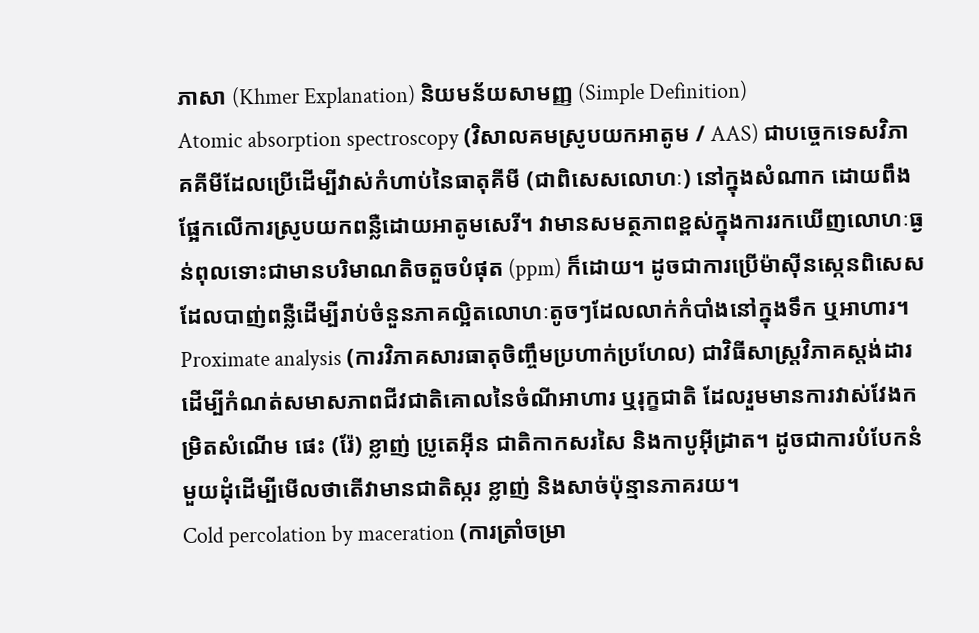ភាសា (Khmer Explanation) និយមន័យសាមញ្ញ (Simple Definition)
Atomic absorption spectroscopy (វិសាលគមស្រូបយកអាតូម / AAS) ជាបច្ចេកទេសវិភាគគីមីដែលប្រើដើម្បីវាស់កំហាប់នៃធាតុគីមី (ជាពិសេសលោហៈ) នៅក្នុងសំណាក ដោយពឹងផ្អែកលើការស្រូបយកពន្លឺដោយអាតូមសេរី។ វាមានសមត្ថភាពខ្ពស់ក្នុងការរកឃើញលោហៈធ្ងន់ពុលទោះជាមានបរិមាណតិចតួចបំផុត (ppm) ក៏ដោយ។ ដូចជាការប្រើម៉ាស៊ីនស្កេនពិសេសដែលបាញ់ពន្លឺដើម្បីរាប់ចំនួនភាគល្អិតលោហៈតូចៗដែលលាក់កំបាំងនៅក្នុងទឹក ឬអាហារ។
Proximate analysis (ការវិភាគសារធាតុចិញ្ចឹមប្រហាក់ប្រហែល) ជាវិធីសាស្ត្រវិភាគស្តង់ដារដើម្បីកំណត់សមាសភាពជីវជាតិគោលនៃចំណីអាហារ ឬរុក្ខជាតិ ដែលរួមមានការវាស់វែងកម្រិតសំណើម ផេះ (រ៉ែ) ខ្លាញ់ ប្រូតេអ៊ីន ជាតិកាកសរសៃ និងកាបូអ៊ីដ្រាត។ ដូចជាការបំបែកនំមួយដុំដើម្បីមើលថាតើវាមានជាតិស្ករ ខ្លាញ់ និងសាច់ប៉ុន្មានភាគរយ។
Cold percolation by maceration (ការត្រាំចម្រា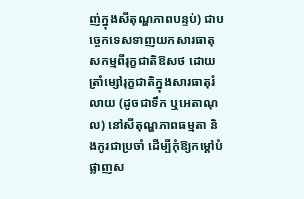ញ់ក្នុងសីតុណ្ហភាពបន្ទប់) ជាបច្ចេកទេសទាញយកសារធាតុសកម្មពីរុក្ខជាតិឱសថ ដោយត្រាំម្សៅរុក្ខជាតិក្នុងសារធាតុរំលាយ (ដូចជាទឹក ឬអេតាណុល) នៅសីតុណ្ហភាពធម្មតា និងកូរជាប្រចាំ ដើម្បីកុំឱ្យកម្តៅបំផ្លាញស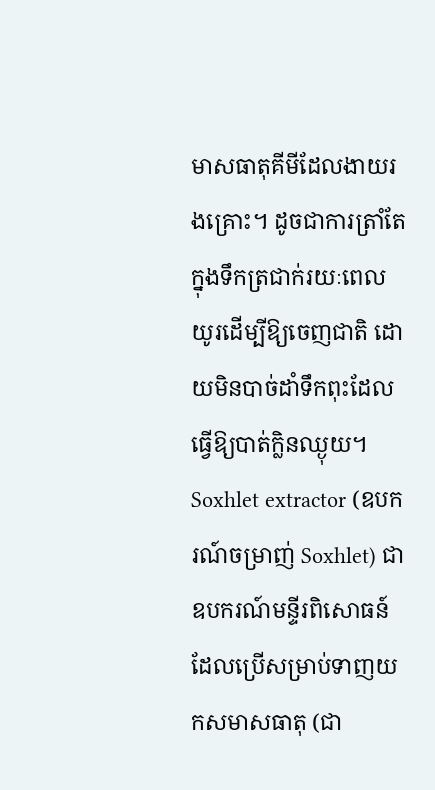មាសធាតុគីមីដែលងាយរងគ្រោះ។ ដូចជាការត្រាំតែក្នុងទឹកត្រជាក់រយៈពេលយូរដើម្បីឱ្យចេញជាតិ ដោយមិនបាច់ដាំទឹកពុះដែលធ្វើឱ្យបាត់ក្លិនឈ្ងុយ។
Soxhlet extractor (ឧបករណ៍ចម្រាញ់ Soxhlet) ជាឧបករណ៍មន្ទីរពិសោធន៍ដែលប្រើសម្រាប់ទាញយកសមាសធាតុ (ជា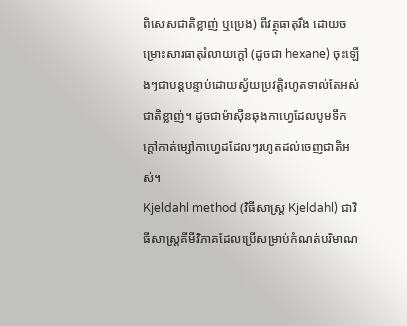ពិសេសជាតិខ្លាញ់ ឬប្រេង) ពីវត្ថុធាតុរឹង ដោយចម្រោះសារធាតុរំលាយក្តៅ (ដូចជា hexane) ចុះឡើងៗជាបន្តបន្ទាប់ដោយស្វ័យប្រវត្តិរហូតទាល់តែអស់ជាតិខ្លាញ់។ ដូចជាម៉ាស៊ីនឆុងកាហ្វេដែលបូមទឹកក្តៅកាត់ម្សៅកាហ្វេដដែលៗរហូតដល់ចេញជាតិអស់។
Kjeldahl method (វិធីសាស្ត្រ Kjeldahl) ជាវិធីសាស្ត្រគីមីវិភាគដែលប្រើសម្រាប់កំណត់បរិមាណ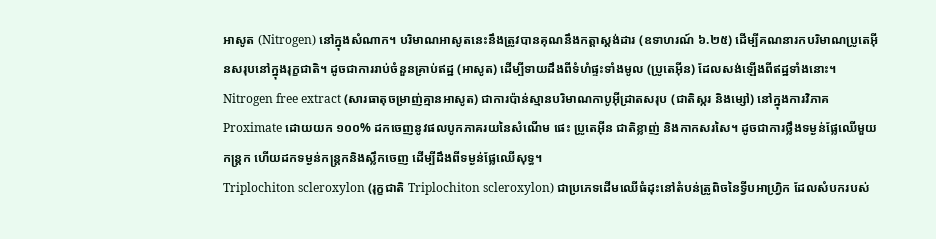អាសូត (Nitrogen) នៅក្នុងសំណាក។ បរិមាណអាសូតនេះនឹងត្រូវបានគុណនឹងកត្តាស្តង់ដារ (ឧទាហរណ៍ ៦.២៥) ដើម្បីគណនារកបរិមាណប្រូតេអ៊ីនសរុបនៅក្នុងរុក្ខជាតិ។ ដូចជាការរាប់ចំនួនគ្រាប់ឥដ្ឋ (អាសូត) ដើម្បីទាយដឹងពីទំហំផ្ទះទាំងមូល (ប្រូតេអ៊ីន) ដែលសង់ឡើងពីឥដ្ឋទាំងនោះ។
Nitrogen free extract (សារធាតុចម្រាញ់គ្មានអាសូត) ជាការប៉ាន់ស្មានបរិមាណកាបូអ៊ីដ្រាតសរុប (ជាតិស្ករ និងម្សៅ) នៅក្នុងការវិភាគ Proximate ដោយយក ១០០% ដកចេញនូវផលបូកភាគរយនៃសំណើម ផេះ ប្រូតេអ៊ីន ជាតិខ្លាញ់ និងកាកសរសៃ។ ដូចជាការថ្លឹងទម្ងន់ផ្លែឈើមួយកន្ត្រក ហើយដកទម្ងន់កន្ត្រកនិងស្លឹកចេញ ដើម្បីដឹងពីទម្ងន់ផ្លែឈើសុទ្ធ។
Triplochiton scleroxylon (រុក្ខជាតិ Triplochiton scleroxylon) ជាប្រភេទដើមឈើធំដុះនៅតំបន់ត្រូពិចនៃទ្វីបអាហ្វ្រិក ដែលសំបករបស់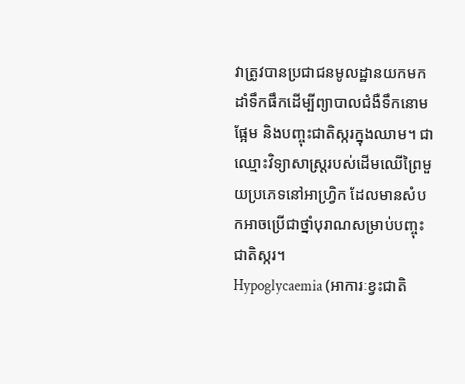វាត្រូវបានប្រជាជនមូលដ្ឋានយកមកដាំទឹកផឹកដើម្បីព្យាបាលជំងឺទឹកនោមផ្អែម និងបញ្ចុះជាតិស្ករក្នុងឈាម។ ជាឈ្មោះវិទ្យាសាស្ត្ររបស់ដើមឈើព្រៃមួយប្រភេទនៅអាហ្វ្រិក ដែលមានសំបកអាចប្រើជាថ្នាំបុរាណសម្រាប់បញ្ចុះជាតិស្ករ។
Hypoglycaemia (អាការៈខ្វះជាតិ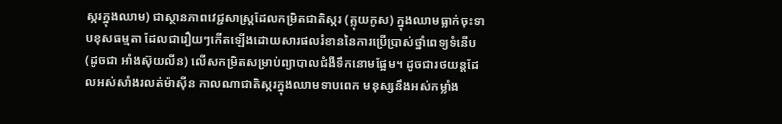ស្ករក្នុងឈាម) ជាស្ថានភាពវេជ្ជសាស្ត្រដែលកម្រិតជាតិស្ករ (គ្លុយកូស) ក្នុងឈាមធ្លាក់ចុះទាបខុសធម្មតា ដែលជារឿយៗកើតឡើងដោយសារផលរំខាននៃការប្រើប្រាស់ថ្នាំពេទ្យទំនើប (ដូចជា អាំងស៊ុយលីន) លើសកម្រិតសម្រាប់ព្យាបាលជំងឺទឹកនោមផ្អែម។ ដូចជារថយន្តដែលអស់សាំងរលត់ម៉ាស៊ីន កាលណាជាតិស្ករក្នុងឈាមទាបពេក មនុស្សនឹងអស់កម្លាំង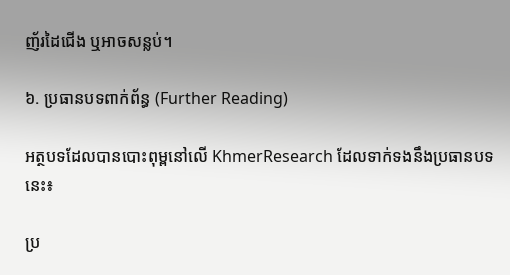ញ័រដៃជើង ឬអាចសន្លប់។

៦. ប្រធានបទពាក់ព័ន្ធ (Further Reading)

អត្ថបទដែលបានបោះពុម្ពនៅលើ KhmerResearch ដែលទាក់ទងនឹងប្រធានបទនេះ៖

ប្រ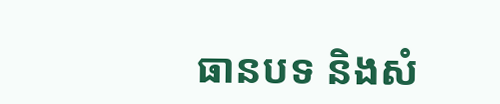ធានបទ និងសំ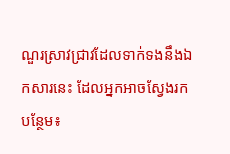ណួរស្រាវជ្រាវដែលទាក់ទងនឹងឯកសារនេះ ដែលអ្នកអាចស្វែងរកបន្ថែម៖